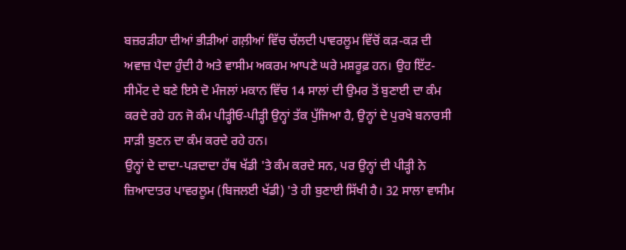ਬਜ਼ਰੜੀਹਾ ਦੀਆਂ ਭੀੜੀਆਂ ਗਲ਼ੀਆਂ ਵਿੱਚ ਚੱਲਦੀ ਪਾਵਰਲੂਮ ਵਿੱਚੋਂ ਕੜ-ਕੜ ਦੀ ਅਵਾਜ਼ ਪੈਦਾ ਹੁੰਦੀ ਹੈ ਅਤੇ ਵਾਸੀਮ ਅਕਰਮ ਆਪਣੇ ਘਰੇ ਮਸ਼ਰੂਫ਼ ਹਨ। ਉਹ ਇੱਟ-ਸੀਮੇਂਟ ਦੇ ਬਣੇ ਇਸੇ ਦੋ ਮੰਜਲਾਂ ਮਕਾਨ ਵਿੱਚ 14 ਸਾਲਾਂ ਦੀ ਉਮਰ ਤੋਂ ਬੁਣਾਈ ਦਾ ਕੰਮ ਕਰਦੇ ਰਹੇ ਹਨ ਜੋ ਕੰਮ ਪੀੜ੍ਹੀਓ-ਪੀੜ੍ਹੀ ਉਨ੍ਹਾਂ ਤੱਕ ਪੁੱਜਿਆ ਹੈ, ਉਨ੍ਹਾਂ ਦੇ ਪੁਰਖੇ ਬਨਾਰਸੀ ਸਾੜੀ ਬੁਣਨ ਦਾ ਕੰਮ ਕਰਦੇ ਰਹੇ ਹਨ।
ਉਨ੍ਹਾਂ ਦੇ ਦਾਦਾ-ਪੜਦਾਦਾ ਹੱਥ ਖੱਡੀ 'ਤੇ ਕੰਮ ਕਰਦੇ ਸਨ, ਪਰ ਉਨ੍ਹਾਂ ਦੀ ਪੀੜ੍ਹੀ ਨੇ ਜ਼ਿਆਦਾਤਰ ਪਾਵਰਲੂਮ (ਬਿਜਲਈ ਖੱਡੀ) 'ਤੇ ਹੀ ਬੁਣਾਈ ਸਿੱਖੀ ਹੈ। 32 ਸਾਲਾ ਵਾਸੀਮ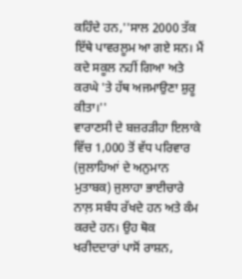ਕਹਿੰਦੇ ਹਨ,''ਸਾਲ 2000 ਤੱਕ ਇੱਥੇ ਪਾਵਰਲੂਮ ਆ ਗਏ ਸਨ। ਮੈਂ ਕਦੇ ਸਕੂਲ ਨਹੀਂ ਗਿਆ ਅਤੇ ਕਰਘੇ 'ਤੇ ਹੱਥ ਅਜਮਾਉਣਾ ਸ਼ੁਰੂ ਕੀਤਾ।''
ਵਾਰਾਣਸੀ ਦੇ ਬਜ਼ਰੜੀਹਾ ਇਲਾਕੇ ਵਿੱਚ 1,000 ਤੋਂ ਵੱਧ ਪਰਿਵਾਰ (ਜੁਲਾਹਿਆਂ ਦੇ ਅਨੁਮਾਨ ਮੁਤਾਬਕ) ਜੁਲਾਹਾ ਭਾਈਚਾਰੇ ਨਾਲ਼ ਸਬੰਧ ਰੱਖਦੇ ਹਨ ਅਤੇ ਕੰਮ ਕਰਦੇ ਹਨ। ਉਹ ਥੋਕ ਖਰੀਦਦਾਰਾਂ ਪਾਸੋਂ ਰਾਸ਼ਨ,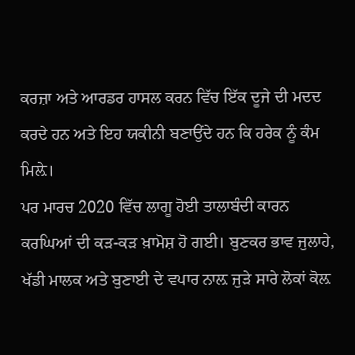ਕਰਜ਼ਾ ਅਤੇ ਆਰਡਰ ਹਾਸਲ ਕਰਨ ਵਿੱਚ ਇੱਕ ਦੂਜੇ ਦੀ ਮਦਦ ਕਰਦੇ ਹਨ ਅਤੇ ਇਹ ਯਕੀਨੀ ਬਣਾਉਂਦੇ ਹਨ ਕਿ ਹਰੇਕ ਨੂੰ ਕੰਮ ਮਿਲ਼ੇ।
ਪਰ ਮਾਰਚ 2020 ਵਿੱਚ ਲਾਗੂ ਹੋਈ ਤਾਲਾਬੰਦੀ ਕਾਰਨ ਕਰਘਿਆਂ ਦੀ ਕੜ-ਕੜ ਖ਼ਾਮੋਸ਼ ਹੋ ਗਈ। ਬੁਣਕਰ ਭਾਵ ਜੁਲਾਹੇ, ਖੱਡੀ ਮਾਲਕ ਅਤੇ ਬੁਣਾਈ ਦੇ ਵਪਾਰ ਨਾਲ਼ ਜੁੜੇ ਸਾਰੇ ਲੋਕਾਂ ਕੋਲ਼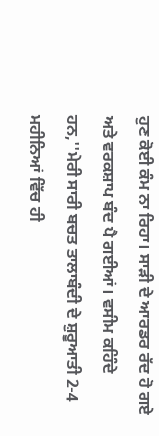ਹੁਣ ਕੋਈ ਕੰਮ ਨਾ ਰਿਹਾ। ਸਾੜੀ ਦੇ ਆਰਡਰ ਰੱਦ ਹੋ ਗਏ ਅਤੇ ਵਰਕਸ਼ਾਪ ਬੰਦ ਪੈ ਗਈਆਂ। ਵਸੀਮ ਕਹਿੰਦੇ ਹਨ,''ਮੇਰੀ ਸਾਰੀ ਬਚਤ ਤਾਲਾਬੰਦੀ ਦੇ ਸ਼ੁਰੂਆਤੀ 2-4 ਮਹੀਨਿਆਂ ਵਿੱਚ ਹੀ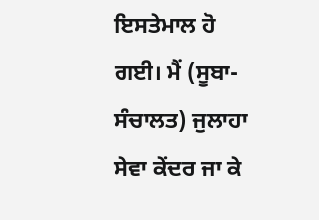ਇਸਤੇਮਾਲ ਹੋ ਗਈ। ਮੈਂ (ਸੂਬਾ-ਸੰਚਾਲਤ) ਜੁਲਾਹਾ ਸੇਵਾ ਕੇਂਦਰ ਜਾ ਕੇ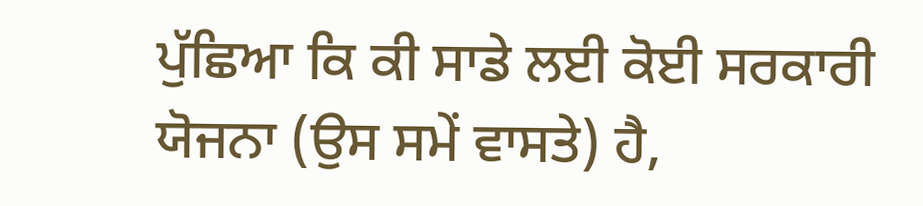ਪੁੱਛਿਆ ਕਿ ਕੀ ਸਾਡੇ ਲਈ ਕੋਈ ਸਰਕਾਰੀ ਯੋਜਨਾ (ਉਸ ਸਮੇਂ ਵਾਸਤੇ) ਹੈ,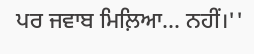ਪਰ ਜਵਾਬ ਮਿਲ਼ਿਆ... ਨਹੀਂ।''